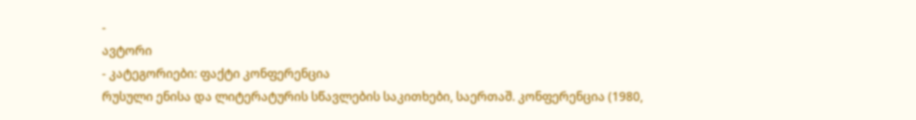-
ავტორი
- კატეგორიები: ფაქტი კონფერენცია
რუსული ენისა და ლიტერატურის სწავლების საკითხები, საერთაშ. კონფერენცია (1980,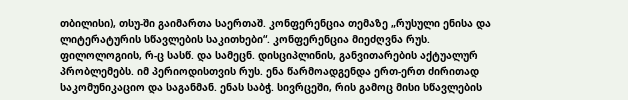თბილისი), თსუ-ში გაიმართა საერთაშ. კონფერენცია თემაზე „რუსული ენისა და ლიტერატურის სწავლების საკითხები“. კონფერენცია მიეძღვნა რუს. ფილოლოგიის, რ-ც სასწ. და სამეცნ. დისციპლინის, განვითარების აქტუალურ პრობლემებს. იმ პერიოდისთვის რუს. ენა წარმოადგენდა ერთ-ერთ ძირითად საკომუნიკაციო და საგანმან. ენას საბჭ. სივრცეში, რის გამოც მისი სწავლების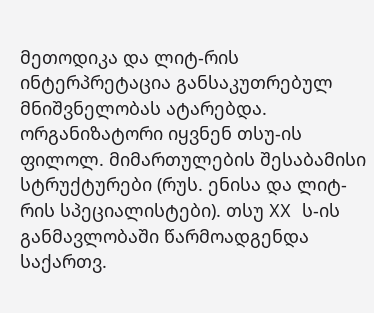მეთოდიკა და ლიტ-რის ინტერპრეტაცია განსაკუთრებულ მნიშვნელობას ატარებდა. ორგანიზატორი იყვნენ თსუ-ის ფილოლ. მიმართულების შესაბამისი სტრუქტურები (რუს. ენისა და ლიტ-რის სპეციალისტები). თსუ XX ს-ის განმავლობაში წარმოადგენდა საქართვ.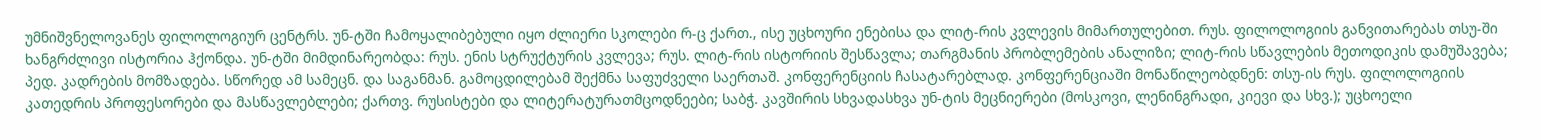უმნიშვნელოვანეს ფილოლოგიურ ცენტრს. უნ-ტში ჩამოყალიბებული იყო ძლიერი სკოლები რ-ც ქართ., ისე უცხოური ენებისა და ლიტ-რის კვლევის მიმართულებით. რუს. ფილოლოგიის განვითარებას თსუ-ში ხანგრძლივი ისტორია ჰქონდა. უნ-ტში მიმდინარეობდა: რუს. ენის სტრუქტურის კვლევა; რუს. ლიტ-რის ისტორიის შესწავლა; თარგმანის პრობლემების ანალიზი; ლიტ-რის სწავლების მეთოდიკის დამუშავება; პედ. კადრების მომზადება. სწორედ ამ სამეცნ. და საგანმან. გამოცდილებამ შექმნა საფუძველი საერთაშ. კონფერენციის ჩასატარებლად. კონფერენციაში მონაწილეობდნენ: თსუ-ის რუს. ფილოლოგიის კათედრის პროფესორები და მასწავლებლები; ქართვ. რუსისტები და ლიტერატურათმცოდნეები; საბჭ. კავშირის სხვადასხვა უნ-ტის მეცნიერები (მოსკოვი, ლენინგრადი, კიევი და სხვ.); უცხოელი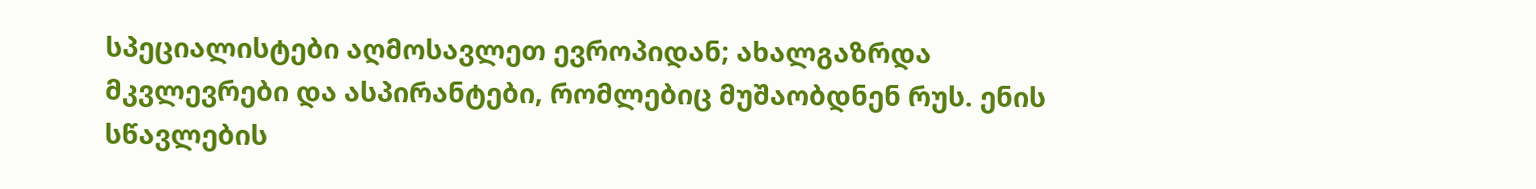სპეციალისტები აღმოსავლეთ ევროპიდან; ახალგაზრდა მკვლევრები და ასპირანტები, რომლებიც მუშაობდნენ რუს. ენის სწავლების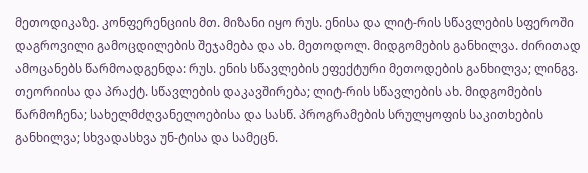მეთოდიკაზე. კონფერენციის მთ. მიზანი იყო რუს. ენისა და ლიტ-რის სწავლების სფეროში დაგროვილი გამოცდილების შეჯამება და ახ. მეთოდოლ. მიდგომების განხილვა. ძირითად ამოცანებს წარმოადგენდა: რუს. ენის სწავლების ეფექტური მეთოდების განხილვა; ლინგვ. თეორიისა და პრაქტ. სწავლების დაკავშირება; ლიტ-რის სწავლების ახ. მიდგომების წარმოჩენა; სახელმძღვანელოებისა და სასწ. პროგრამების სრულყოფის საკითხების განხილვა; სხვადასხვა უნ-ტისა და სამეცნ.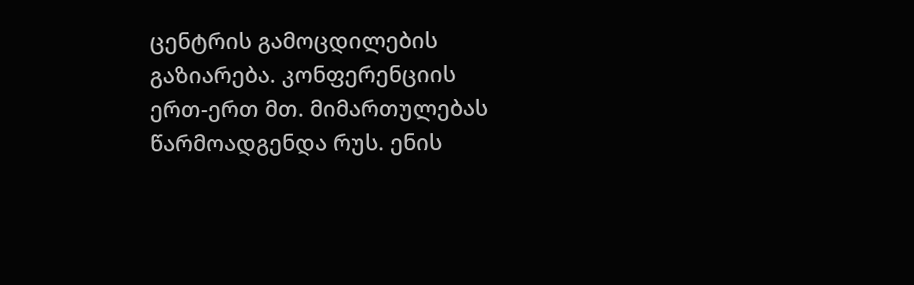ცენტრის გამოცდილების გაზიარება. კონფერენციის ერთ-ერთ მთ. მიმართულებას წარმოადგენდა რუს. ენის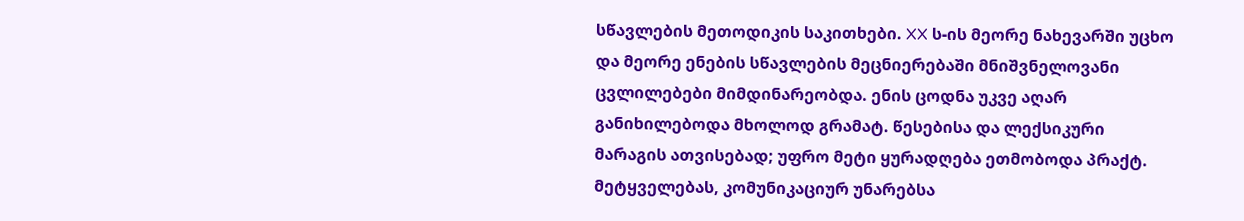სწავლების მეთოდიკის საკითხები. XX ს-ის მეორე ნახევარში უცხო და მეორე ენების სწავლების მეცნიერებაში მნიშვნელოვანი ცვლილებები მიმდინარეობდა. ენის ცოდნა უკვე აღარ განიხილებოდა მხოლოდ გრამატ. წესებისა და ლექსიკური მარაგის ათვისებად; უფრო მეტი ყურადღება ეთმობოდა პრაქტ. მეტყველებას, კომუნიკაციურ უნარებსა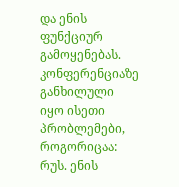და ენის ფუნქციურ გამოყენებას. კონფერენციაზე განხილული იყო ისეთი პრობლემები, როგორიცაა: რუს. ენის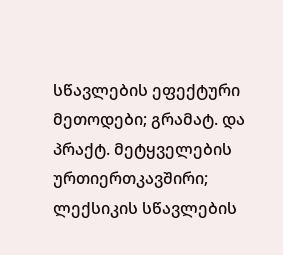სწავლების ეფექტური მეთოდები; გრამატ. და პრაქტ. მეტყველების ურთიერთკავშირი; ლექსიკის სწავლების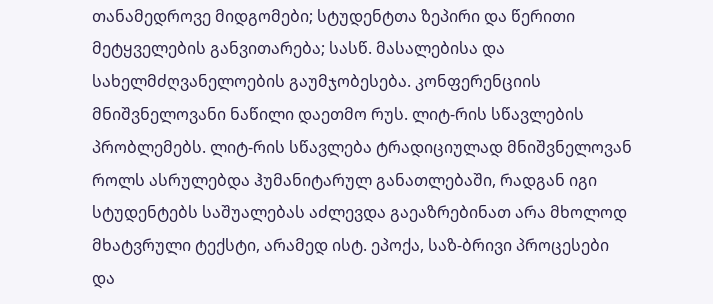თანამედროვე მიდგომები; სტუდენტთა ზეპირი და წერითი მეტყველების განვითარება; სასწ. მასალებისა და სახელმძღვანელოების გაუმჯობესება. კონფერენციის მნიშვნელოვანი ნაწილი დაეთმო რუს. ლიტ-რის სწავლების პრობლემებს. ლიტ-რის სწავლება ტრადიციულად მნიშვნელოვან როლს ასრულებდა ჰუმანიტარულ განათლებაში, რადგან იგი სტუდენტებს საშუალებას აძლევდა გაეაზრებინათ არა მხოლოდ მხატვრული ტექსტი, არამედ ისტ. ეპოქა, საზ-ბრივი პროცესები და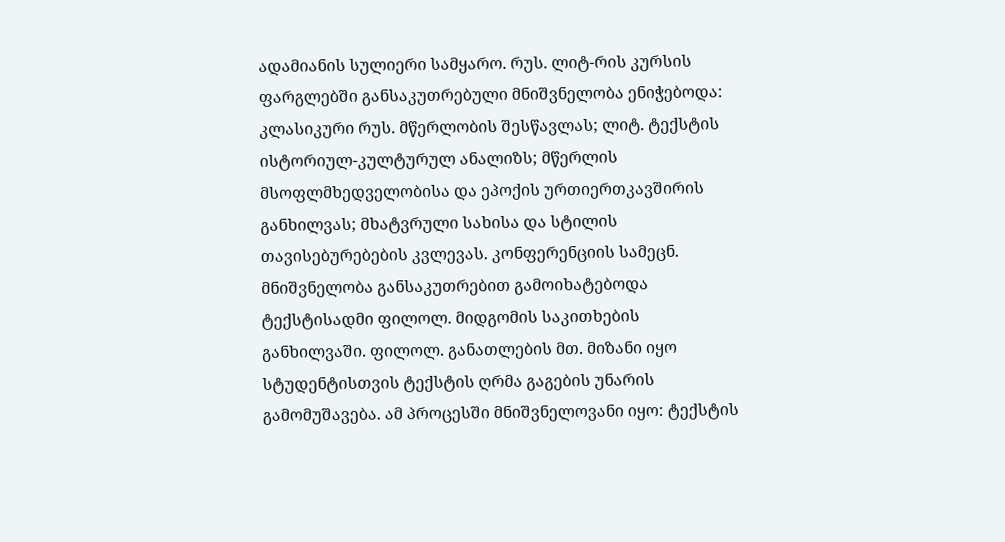ადამიანის სულიერი სამყარო. რუს. ლიტ-რის კურსის ფარგლებში განსაკუთრებული მნიშვნელობა ენიჭებოდა: კლასიკური რუს. მწერლობის შესწავლას; ლიტ. ტექსტის ისტორიულ-კულტურულ ანალიზს; მწერლის მსოფლმხედველობისა და ეპოქის ურთიერთკავშირის განხილვას; მხატვრული სახისა და სტილის თავისებურებების კვლევას. კონფერენციის სამეცნ. მნიშვნელობა განსაკუთრებით გამოიხატებოდა ტექსტისადმი ფილოლ. მიდგომის საკითხების განხილვაში. ფილოლ. განათლების მთ. მიზანი იყო სტუდენტისთვის ტექსტის ღრმა გაგების უნარის გამომუშავება. ამ პროცესში მნიშვნელოვანი იყო: ტექსტის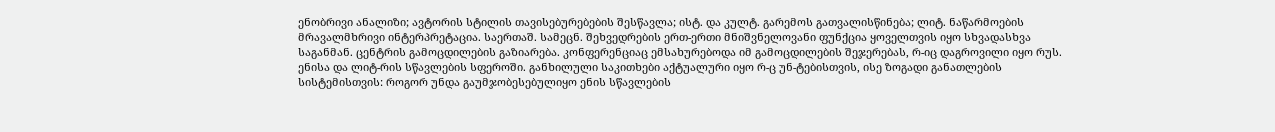ენობრივი ანალიზი; ავტორის სტილის თავისებურებების შესწავლა; ისტ. და კულტ. გარემოს გათვალისწინება; ლიტ. ნაწარმოების მრავალმხრივი ინტერპრეტაცია. საერთაშ. სამეცნ. შეხვედრების ერთ-ერთი მნიშვნელოვანი ფუნქცია ყოველთვის იყო სხვადასხვა საგანმან. ცენტრის გამოცდილების გაზიარება. კონფერენციაც ემსახურებოდა იმ გამოცდილების შეჯერებას, რ-იც დაგროვილი იყო რუს. ენისა და ლიტ-რის სწავლების სფეროში. განხილული საკითხები აქტუალური იყო რ-ც უნ-ტებისთვის, ისე ზოგადი განათლების სისტემისთვის: როგორ უნდა გაუმჯობესებულიყო ენის სწავლების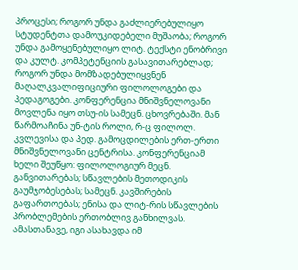პროცესი; როგორ უნდა გაძლიერებულიყო სტუდენტთა დამოუკიდებელი მუშაობა; როგორ უნდა გამოყენებულიყო ლიტ. ტექსტი ენობრივი და კულტ. კომპეტენციის გასავითარებლად; როგორ უნდა მომზადებულიყვნენ მაღალკვალიფიციური ფილოლოგები და პედაგოგები. კონფერენცია მნიშვნელოვანი მოვლენა იყო თსუ-ის სამეცნ. ცხოვრებაში. მან წარმოაჩინა უნ-ტის როლი, რ-ც ფილოლ. კვლევისა და პედ. გამოცდილების ერთ-ერთი მნიშვნელოვანი ცენტრისა. კონფერენციამ ხელი შეუწყო: ფილოლოგიურ მეცნ. განვითარებას; სწავლების მეთოდიკის გაუმჯობესებას; სამეცნ. კავშირების გაფართოებას; ენისა და ლიტ-რის სწავლების პრობლემების ერთობლივ განხილვას. ამასთანავე, იგი ასახავდა იმ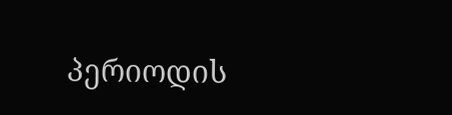პერიოდის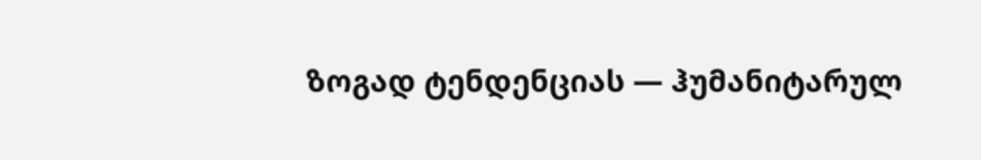ზოგად ტენდენციას — ჰუმანიტარულ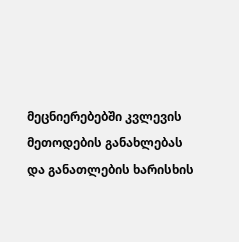მეცნიერებებში კვლევის მეთოდების განახლებას და განათლების ხარისხის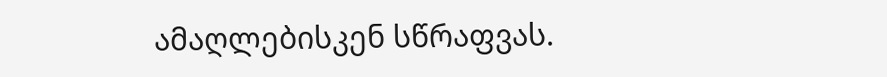ამაღლებისკენ სწრაფვას.